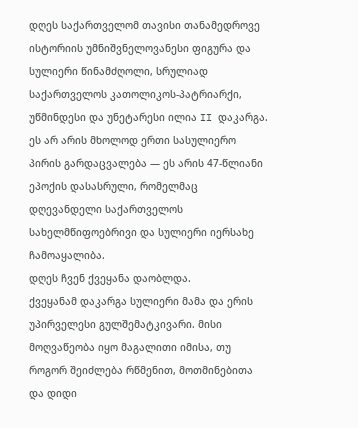დღეს საქართველომ თავისი თანამედროვე ისტორიის უმნიშვნელოვანესი ფიგურა და სულიერი წინამძღოლი, სრულიად საქართველოს კათოლიკოს-პატრიარქი, უწმინდესი და უნეტარესი ილია II დაკარგა. ეს არ არის მხოლოდ ერთი სასულიერო პირის გარდაცვალება — ეს არის 47-წლიანი ეპოქის დასასრული, რომელმაც დღევანდელი საქართველოს სახელმწიფოებრივი და სულიერი იერსახე ჩამოაყალიბა.
დღეს ჩვენ ქვეყანა დაობლდა.
ქვეყანამ დაკარგა სულიერი მამა და ერის უპირველესი გულშემატკივარი. მისი მოღვაწეობა იყო მაგალითი იმისა, თუ როგორ შეიძლება რწმენით, მოთმინებითა და დიდი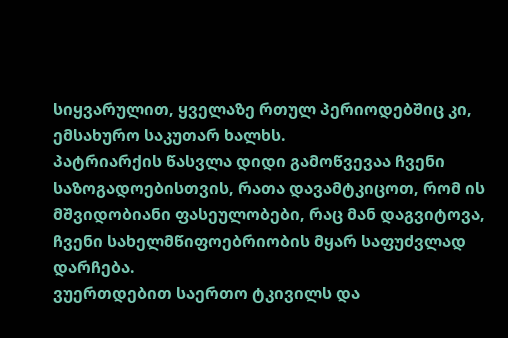სიყვარულით, ყველაზე რთულ პერიოდებშიც კი, ემსახურო საკუთარ ხალხს.
პატრიარქის წასვლა დიდი გამოწვევაა ჩვენი საზოგადოებისთვის, რათა დავამტკიცოთ, რომ ის მშვიდობიანი ფასეულობები, რაც მან დაგვიტოვა, ჩვენი სახელმწიფოებრიობის მყარ საფუძვლად დარჩება.
ვუერთდებით საერთო ტკივილს და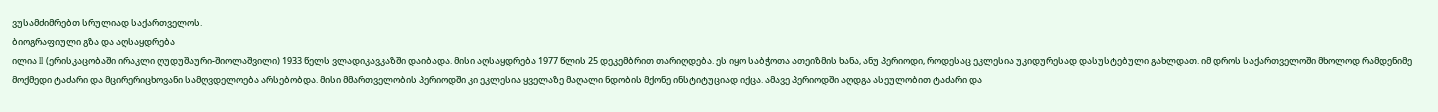ვუსამძიმრებთ სრულიად საქართველოს.
ბიოგრაფიული გზა და აღსაყდრება
ილია II (ერისკაცობაში ირაკლი ღუდუშაური-შიოლაშვილი) 1933 წელს ვლადიკავკაზში დაიბადა. მისი აღსაყდრება 1977 წლის 25 დეკემბრით თარიღდება. ეს იყო საბჭოთა ათეიზმის ხანა, ანუ პერიოდი, როდესაც ეკლესია უკიდურესად დასუსტებული გახლდათ. იმ დროს საქართველოში მხოლოდ რამდენიმე მოქმედი ტაძარი და მცირერიცხოვანი სამღვდელოება არსებობდა. მისი მმართველობის პერიოდში კი ეკლესია ყველაზე მაღალი ნდობის მქონე ინსტიტუციად იქცა. ამავე პერიოდში აღდგა ასეულობით ტაძარი და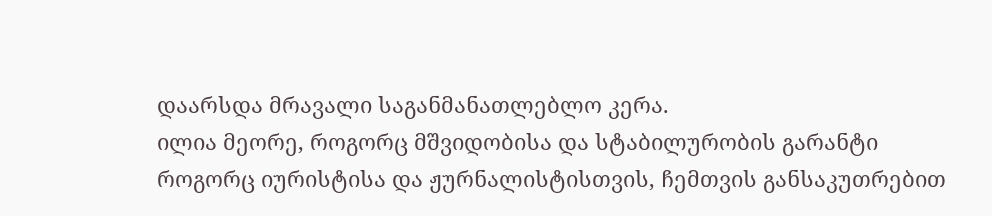დაარსდა მრავალი საგანმანათლებლო კერა.
ილია მეორე, როგორც მშვიდობისა და სტაბილურობის გარანტი
როგორც იურისტისა და ჟურნალისტისთვის, ჩემთვის განსაკუთრებით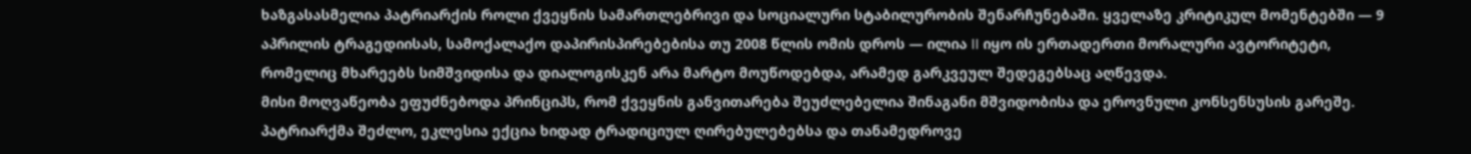ხაზგასასმელია პატრიარქის როლი ქვეყნის სამართლებრივი და სოციალური სტაბილურობის შენარჩუნებაში. ყველაზე კრიტიკულ მომენტებში — 9 აპრილის ტრაგედიისას, სამოქალაქო დაპირისპირებებისა თუ 2008 წლის ომის დროს — ილია II იყო ის ერთადერთი მორალური ავტორიტეტი, რომელიც მხარეებს სიმშვიდისა და დიალოგისკენ არა მარტო მოუწოდებდა, არამედ გარკვეულ შედეგებსაც აღწევდა.
მისი მოღვაწეობა ეფუძნებოდა პრინციპს, რომ ქვეყნის განვითარება შეუძლებელია შინაგანი მშვიდობისა და ეროვნული კონსენსუსის გარეშე. პატრიარქმა შეძლო, ეკლესია ექცია ხიდად ტრადიციულ ღირებულებებსა და თანამედროვე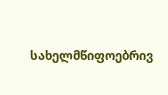სახელმწიფოებრივ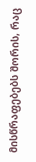მისწრაფებებს შორის, რაც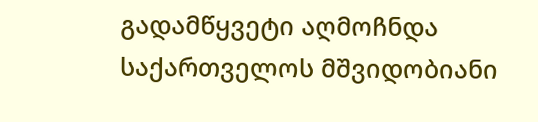გადამწყვეტი აღმოჩნდა საქართველოს მშვიდობიანი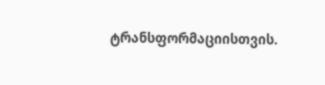ტრანსფორმაციისთვის.